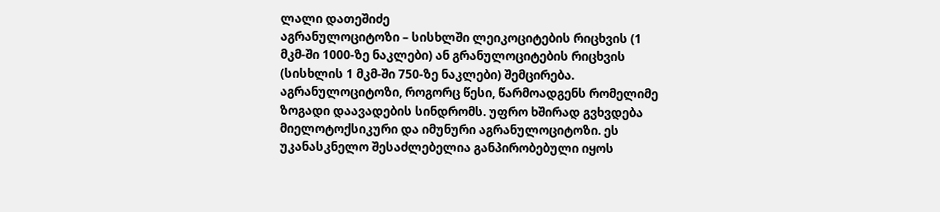ლალი დათეშიძე
აგრანულოციტოზი – სისხლში ლეიკოციტების რიცხვის (1 მკმ-ში 1000-ზე ნაკლები) ან გრანულოციტების რიცხვის (სისხლის 1 მკმ-ში 750-ზე ნაკლები) შემცირება. აგრანულოციტოზი, როგორც წესი, წარმოადგენს რომელიმე ზოგადი დაავადების სინდრომს. უფრო ხშირად გვხვდება მიელოტოქსიკური და იმუნური აგრანულოციტოზი. ეს უკანასკნელო შესაძლებელია განპირობებული იყოს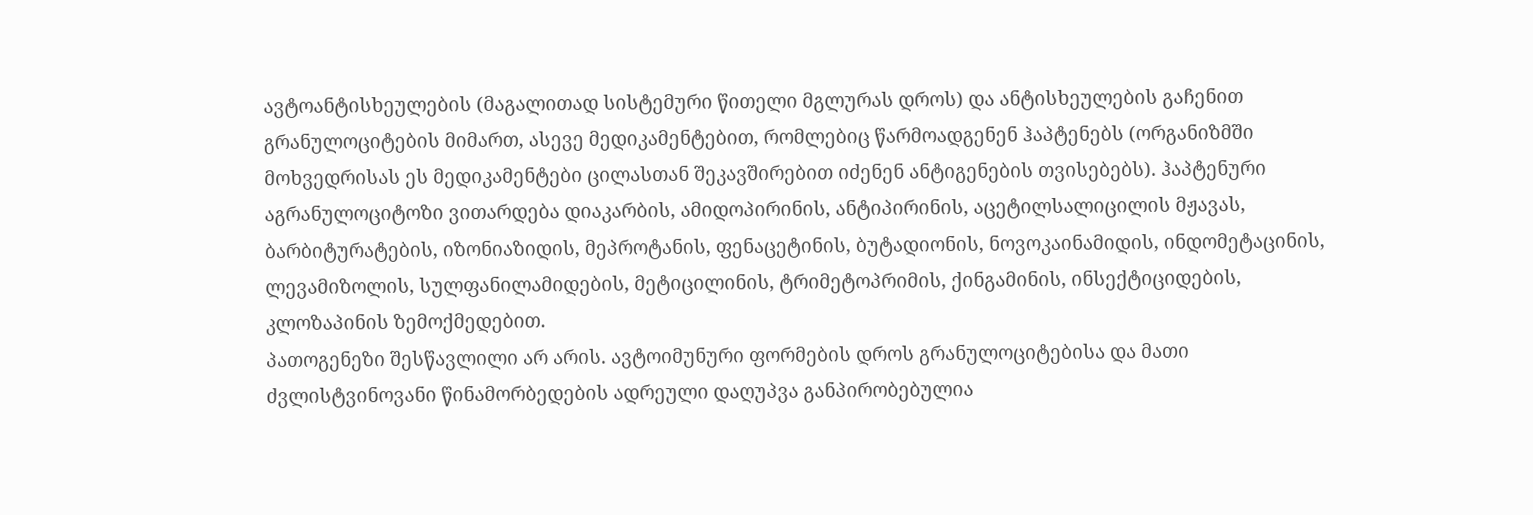ავტოანტისხეულების (მაგალითად სისტემური წითელი მგლურას დროს) და ანტისხეულების გაჩენით გრანულოციტების მიმართ, ასევე მედიკამენტებით, რომლებიც წარმოადგენენ ჰაპტენებს (ორგანიზმში მოხვედრისას ეს მედიკამენტები ცილასთან შეკავშირებით იძენენ ანტიგენების თვისებებს). ჰაპტენური აგრანულოციტოზი ვითარდება დიაკარბის, ამიდოპირინის, ანტიპირინის, აცეტილსალიცილის მჟავას, ბარბიტურატების, იზონიაზიდის, მეპროტანის, ფენაცეტინის, ბუტადიონის, ნოვოკაინამიდის, ინდომეტაცინის, ლევამიზოლის, სულფანილამიდების, მეტიცილინის, ტრიმეტოპრიმის, ქინგამინის, ინსექტიციდების, კლოზაპინის ზემოქმედებით.
პათოგენეზი შესწავლილი არ არის. ავტოიმუნური ფორმების დროს გრანულოციტებისა და მათი ძვლისტვინოვანი წინამორბედების ადრეული დაღუპვა განპირობებულია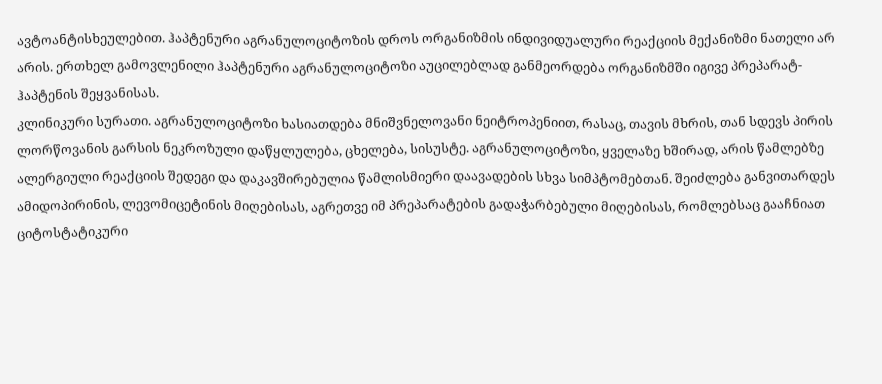ავტოანტისხეულებით. ჰაპტენური აგრანულოციტოზის დროს ორგანიზმის ინდივიდუალური რეაქციის მექანიზმი ნათელი არ არის. ერთხელ გამოვლენილი ჰაპტენური აგრანულოციტოზი აუცილებლად განმეორდება ორგანიზმში იგივე პრეპარატ-ჰაპტენის შეყვანისას.
კლინიკური სურათი. აგრანულოციტოზი ხასიათდება მნიშვნელოვანი ნეიტროპენიით, რასაც, თავის მხრის, თან სდევს პირის ლორწოვანის გარსის ნეკროზული დაწყლულება, ცხელება, სისუსტე. აგრანულოციტოზი, ყველაზე ხშირად, არის წამლებზე ალერგიული რეაქციის შედეგი და დაკავშირებულია წამლისმიერი დაავადების სხვა სიმპტომებთან. შეიძლება განვითარდეს ამიდოპირინის, ლევომიცეტინის მიღებისას, აგრეთვე იმ პრეპარატების გადაჭარბებული მიღებისას, რომლებსაც გააჩნიათ ციტოსტატიკური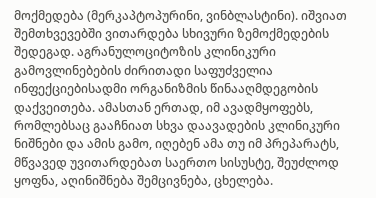მოქმედება (მერკაპტოპურინი, ვინბლასტინი). იშვიათ შემთხვევებში ვითარდება სხივური ზემოქმედების შედეგად. აგრანულოციტოზის კლინიკური გამოვლინებების ძირითადი საფუძველია ინფექციებისადმი ორგანიზმის წინააღმდეგობის დაქვეითება. ამასთან ერთად, იმ ავადმყოფებს, რომლებსაც გააჩნიათ სხვა დაავადების კლინიკური ნიშნები და ამის გამო, იღებენ ამა თუ იმ პრეპარატს, მწვავედ უვითარდებათ საერთო სისუსტე, შეუძლოდ ყოფნა, აღინიშნება შემცივნება, ცხელება.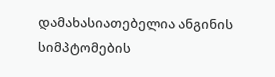დამახასიათებელია ანგინის სიმპტომების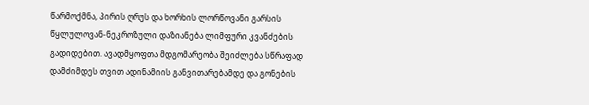წარმოქმნა, პირის ღრუს და ხორხის ლორწოვანი გარსის წყლულოვან-ნეკროზული დაზიანება ლიმფური კვანძების გადიდებით. ავადმყოფთა მდგომარეობა შეიძლება სწრაფად დამძიმდეს თვით ადინამიის განვითარებამდე და გონების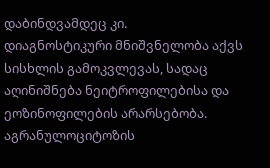დაბინდვამდეც კი.
დიაგნოსტიკური მნიშვნელობა აქვს სისხლის გამოკვლევას, სადაც აღინიშნება ნეიტროფილებისა და ეოზინოფილების არარსებობა. აგრანულოციტოზის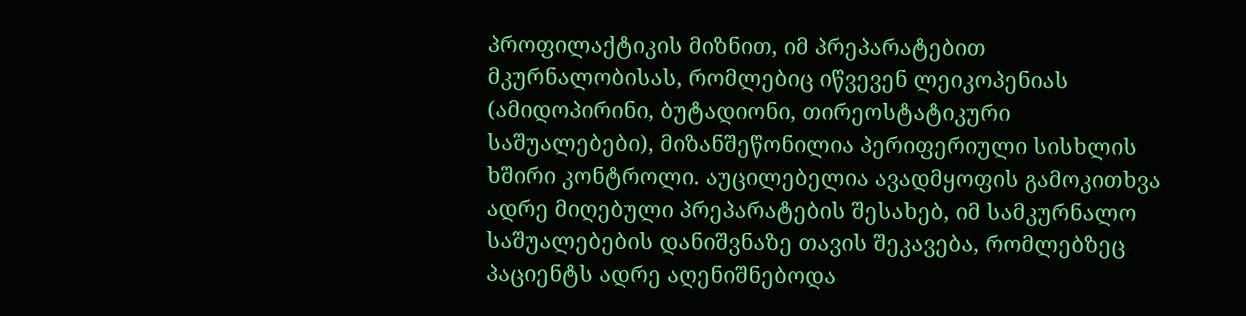პროფილაქტიკის მიზნით, იმ პრეპარატებით მკურნალობისას, რომლებიც იწვევენ ლეიკოპენიას (ამიდოპირინი, ბუტადიონი, თირეოსტატიკური საშუალებები), მიზანშეწონილია პერიფერიული სისხლის ხშირი კონტროლი. აუცილებელია ავადმყოფის გამოკითხვა ადრე მიღებული პრეპარატების შესახებ, იმ სამკურნალო საშუალებების დანიშვნაზე თავის შეკავება, რომლებზეც პაციენტს ადრე აღენიშნებოდა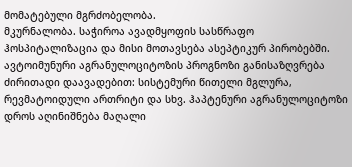მომატებული მგრძობელობა.
მკურნალობა. საჭიროა ავადმყოფის სასწრაფო ჰოსპიტალიზაცია და მისი მოთავსება ასეპტიკურ პირობებში.
ავტოიმუნური აგრანულოციტოზის პროგნოზი განისაზღვრება ძირითადი დაავადებით: სისტემური წითელი მგლურა, რევმატოიდული ართრიტი და სხვ. ჰაპტენური აგრანულოციტოზი დროს აღინიშნება მაღალი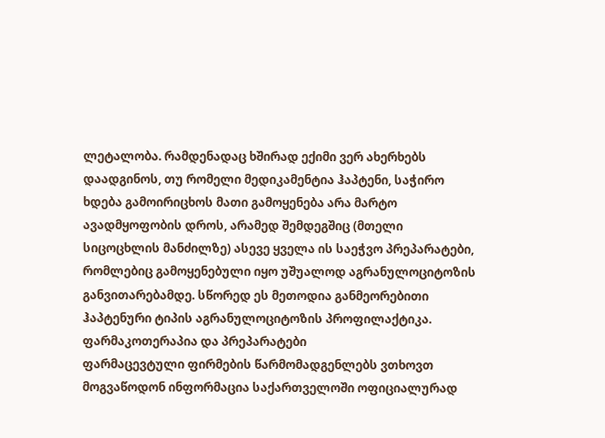ლეტალობა. რამდენადაც ხშირად ექიმი ვერ ახერხებს დაადგინოს, თუ რომელი მედიკამენტია ჰაპტენი, საჭირო ხდება გამოირიცხოს მათი გამოყენება არა მარტო ავადმყოფობის დროს, არამედ შემდეგშიც (მთელი სიცოცხლის მანძილზე) ასევე ყველა ის საეჭვო პრეპარატები, რომლებიც გამოყენებული იყო უშუალოდ აგრანულოციტოზის განვითარებამდე. სწორედ ეს მეთოდია განმეორებითი ჰაპტენური ტიპის აგრანულოციტოზის პროფილაქტიკა.
ფარმაკოთერაპია და პრეპარატები
ფარმაცევტული ფირმების წარმომადგენლებს ვთხოვთ მოგვაწოდონ ინფორმაცია საქართველოში ოფიციალურად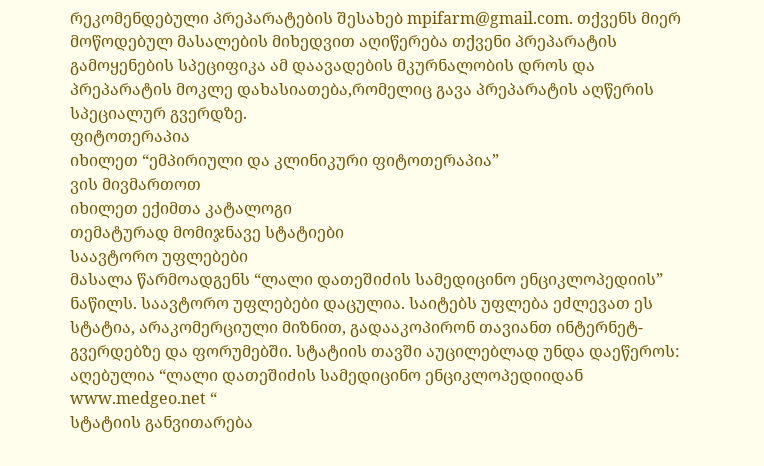რეკომენდებული პრეპარატების შესახებ mpifarm@gmail.com. თქვენს მიერ მოწოდებულ მასალების მიხედვით აღიწერება თქვენი პრეპარატის გამოყენების სპეციფიკა ამ დაავადების მკურნალობის დროს და პრეპარატის მოკლე დახასიათება,რომელიც გავა პრეპარატის აღწერის სპეციალურ გვერდზე.
ფიტოთერაპია
იხილეთ “ემპირიული და კლინიკური ფიტოთერაპია”
ვის მივმართოთ
იხილეთ ექიმთა კატალოგი
თემატურად მომიჯნავე სტატიები
საავტორო უფლებები
მასალა წარმოადგენს “ლალი დათეშიძის სამედიცინო ენციკლოპედიის” ნაწილს. საავტორო უფლებები დაცულია. საიტებს უფლება ეძლევათ ეს სტატია, არაკომერციული მიზნით, გადააკოპირონ თავიანთ ინტერნეტ-გვერდებზე და ფორუმებში. სტატიის თავში აუცილებლად უნდა დაეწეროს: აღებულია “ლალი დათეშიძის სამედიცინო ენციკლოპედიიდან www.medgeo.net “
სტატიის განვითარება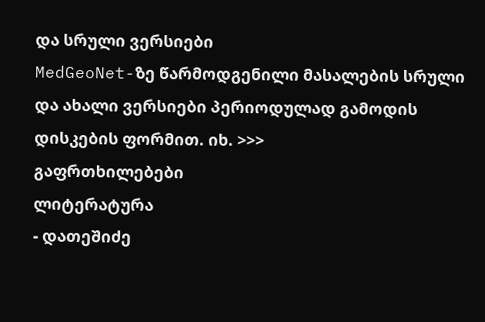და სრული ვერსიები
MedGeoNet-ზე წარმოდგენილი მასალების სრული და ახალი ვერსიები პერიოდულად გამოდის დისკების ფორმით. იხ. >>>
გაფრთხილებები
ლიტერატურა
- დათეშიძე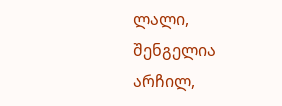ლალი, შენგელია არჩილ,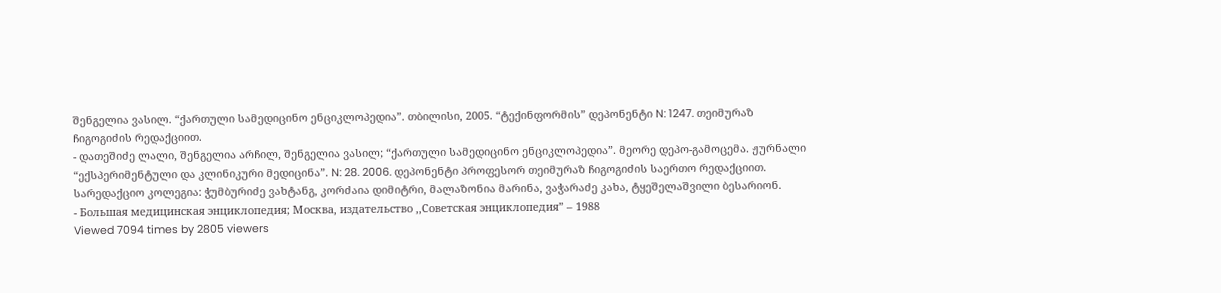შენგელია ვასილ. “ქართული სამედიცინო ენციკლოპედია”. თბილისი, 2005. “ტექინფორმის” დეპონენტი N: 1247. თეიმურაზ ჩიგოგიძის რედაქციით.
- დათეშიძე ლალი, შენგელია არჩილ, შენგელია ვასილ; “ქართული სამედიცინო ენციკლოპედია”. მეორე დეპო-გამოცემა. ჟურნალი “ექსპერიმენტული და კლინიკური მედიცინა”. N: 28. 2006. დეპონენტი პროფესორ თეიმურაზ ჩიგოგიძის საერთო რედაქციით. სარედაქციო კოლეგია: ჭუმბურიძე ვახტანგ, კორძაია დიმიტრი, მალაზონია მარინა, ვაჭარაძე კახა, ტყეშელაშვილი ბესარიონ.
- Большая медицинская энциклопедия; Москва, издательство ,,Советская энциклопедия” – 1988
Viewed 7094 times by 2805 viewers